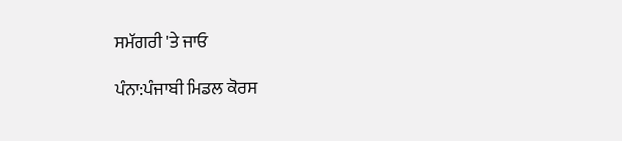ਸਮੱਗਰੀ 'ਤੇ ਜਾਓ

ਪੰਨਾ:ਪੰਜਾਬੀ ਮਿਡਲ ਕੋਰਸ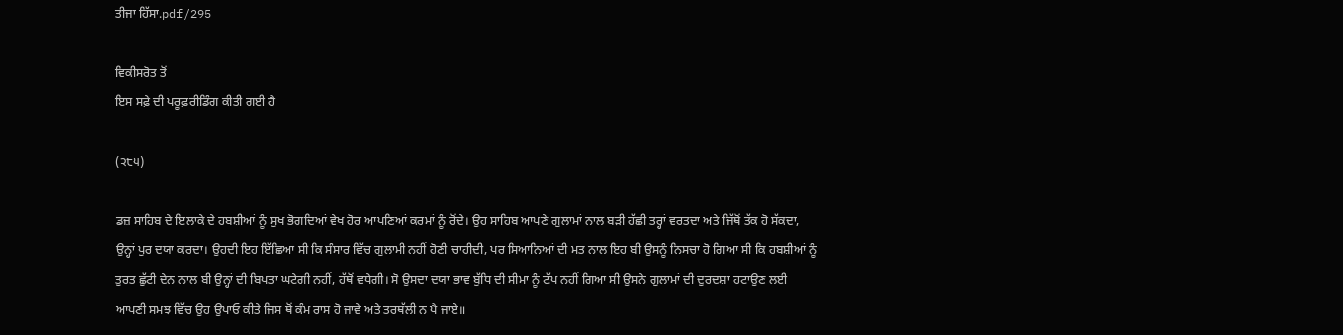ਤੀਜਾ ਹਿੱਸਾ.pdf/295

ਵਿਕੀਸਰੋਤ ਤੋਂ
ਇਸ ਸਫ਼ੇ ਦੀ ਪਰੂਫ਼ਰੀਡਿੰਗ ਕੀਤੀ ਗਈ ਹੈ

(੨੮੫)

ਡਜ਼ ਸਾਹਿਬ ਦੇ ਇਲਾਕੇ ਦੇ ਹਬਸ਼ੀਆਂ ਨੂੰ ਸੁਖ ਭੋਗਦਿਆਂ ਵੇਖ ਹੋਰ ਆਪਣਿਆਂ ਕਰਮਾਂ ਨੂੰ ਰੋਂਦੇ। ਉਹ ਸਾਹਿਬ ਆਪਣੇ ਗੁਲਾਮਾਂ ਨਾਲ ਬੜੀ ਹੱਛੀ ਤਰ੍ਹਾਂ ਵਰਤਦਾ ਅਤੇ ਜਿੱਥੋਂ ਤੱਕ ਹੋ ਸੱਕਦਾ, ਉਨ੍ਹਾਂ ਪੁਰ ਦਯਾ ਕਰਦਾ। ਉਹਦੀ ਇਹ ਇੱਛਿਆ ਸੀ ਕਿ ਸੰਸਾਰ ਵਿੱਚ ਗੁਲਾਮੀ ਨਹੀਂ ਹੋਣੀ ਚਾਹੀਦੀ, ਪਰ ਸਿਆਨਿਆਂ ਦੀ ਮਤ ਨਾਲ ਇਹ ਬੀ ਉਸਨੂੰ ਨਿਸਚਾ ਹੋ ਗਿਆ ਸੀ ਕਿ ਹਬਸ਼ੀਆਂ ਨੂੰ ਤੁਰਤ ਛੁੱਟੀ ਦੇਨ ਨਾਲ ਬੀ ਉਨ੍ਹਾਂ ਦੀ ਬਿਪਤਾ ਘਟੇਗੀ ਨਹੀਂ, ਹੱਥੋਂ ਵਧੇਗੀ। ਸੋ ਉਸਦਾ ਦਯਾ ਭਾਵ ਬੁੱਧਿ ਦੀ ਸੀਮਾ ਨੂੰ ਟੱਪ ਨਹੀਂ ਗਿਆ ਸੀ ਉਸਨੇ ਗੁਲਾਮਾਂ ਦੀ ਦੁਰਦਸ਼ਾ ਹਟਾਉਣ ਲਈ ਆਪਣੀ ਸਮਝ ਵਿੱਚ ਉਹ ਉਪਾਓ ਕੀਤੇ ਜਿਸ ਥੋਂ ਕੰਮ ਰਾਸ ਹੋ ਜਾਵੇ ਅਤੇ ਤਰਥੱਲੀ ਨ ਪੈ ਜਾਏ॥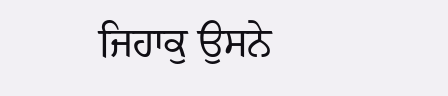ਜਿਹਾਕੁ ਉਸਨੇ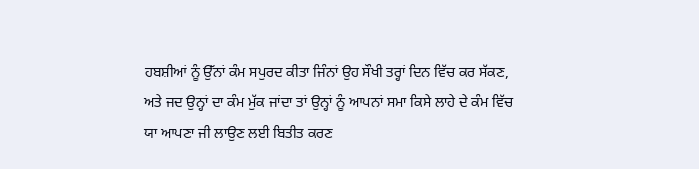ਹਬਸ਼ੀਆਂ ਨੂੰ ਉੱਨਾਂ ਕੰਮ ਸਪੁਰਦ ਕੀਤਾ ਜਿੰਨਾਂ ਉਹ ਸੌਖੀ ਤਰ੍ਹਾਂ ਦਿਨ ਵਿੱਚ ਕਰ ਸੱਕਣ, ਅਤੇ ਜਦ ਉਨ੍ਹਾਂ ਦਾ ਕੰਮ ਮੁੱਕ ਜਾਂਦਾ ਤਾਂ ਉਨ੍ਹਾਂ ਨੂੰ ਆਪਨਾਂ ਸਮਾ ਕਿਸੇ ਲਾਹੇ ਦੇ ਕੰਮ ਵਿੱਚ ਯਾ ਆਪਣਾ ਜੀ ਲਾਉਣ ਲਈ ਬਿਤੀਤ ਕਰਣ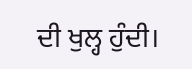ਦੀ ਖੁਲ੍ਹ ਹੁੰਦੀ।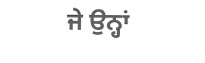ਜੇ ਉਨ੍ਹਾਂ